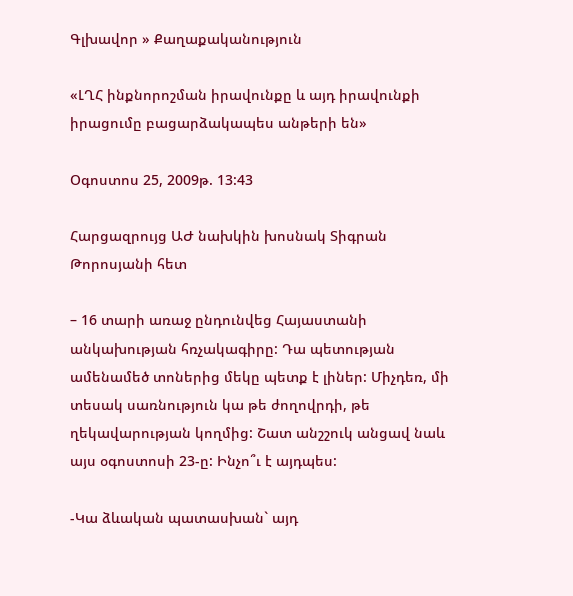Գլխավոր » Քաղաքականություն

«ԼՂՀ ինքնորոշման իրավունքը և այդ իրավունքի իրացումը բացարձակապես անթերի են»

Օգոստոս 25, 2009թ. 13:43

Հարցազրույց ԱԺ նախկին խոսնակ Տիգրան Թորոսյանի հետ

– 16 տարի առաջ ընդունվեց Հայաստանի անկախության հռչակագիրը: Դա պետության ամենամեծ տոներից մեկը պետք է լիներ: Միչդեռ, մի տեսակ սառնություն կա թե ժողովրդի, թե ղեկավարության կողմից: Շատ անշշուկ անցավ նաև այս օգոստոսի 23-ը: Ինչո՞ւ է այդպես:

-Կա ձևական պատասխան` այդ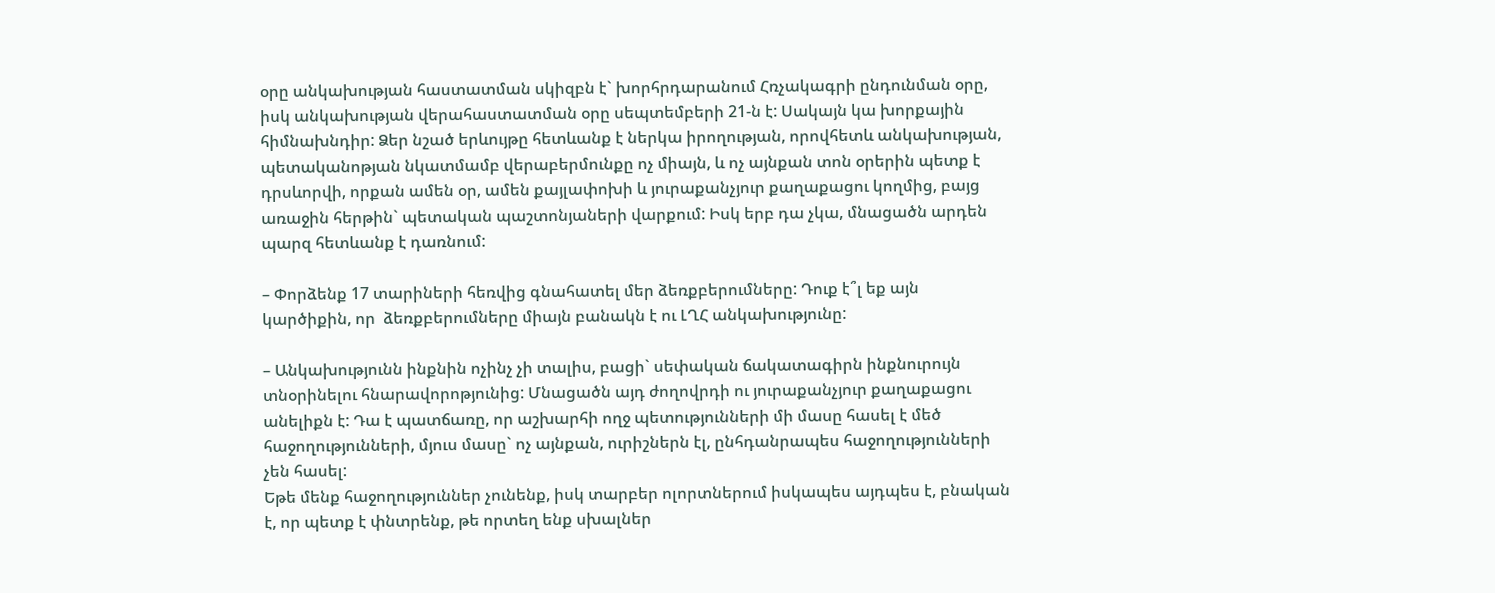օրը անկախության հաստատման սկիզբն է` խորհրդարանում Հռչակագրի ընդունման օրը, իսկ անկախության վերահաստատման օրը սեպտեմբերի 21-ն է: Սակայն կա խորքային հիմնախնդիր: Ձեր նշած երևույթը հետևանք է ներկա իրողության, որովհետև անկախության, պետականոթյան նկատմամբ վերաբերմունքը ոչ միայն, և ոչ այնքան տոն օրերին պետք է դրսևորվի, որքան ամեն օր, ամեն քայլափոխի և յուրաքանչյուր քաղաքացու կողմից, բայց առաջին հերթին` պետական պաշտոնյաների վարքում: Իսկ երբ դա չկա, մնացածն արդեն պարզ հետևանք է դառնում:

– Փորձենք 17 տարիների հեռվից գնահատել մեր ձեռքբերումները: Դուք է՞լ եք այն կարծիքին, որ  ձեռքբերումները միայն բանակն է ու ԼՂՀ անկախությունը:

– Անկախությունն ինքնին ոչինչ չի տալիս, բացի` սեփական ճակատագիրն ինքնուրույն տնօրինելու հնարավորոթյունից: Մնացածն այդ ժողովրդի ու յուրաքանչյուր քաղաքացու անելիքն է: Դա է պատճառը, որ աշխարհի ողջ պետությունների մի մասը հասել է մեծ հաջողությունների, մյուս մասը` ոչ այնքան, ուրիշներն էլ, ընհդանրապես հաջողությունների չեն հասել:
Եթե մենք հաջողություններ չունենք, իսկ տարբեր ոլորտներում իսկապես այդպես է, բնական է, որ պետք է փնտրենք, թե որտեղ ենք սխալներ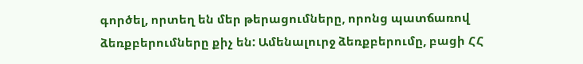գործել, որտեղ են մեր թերացումները, որոնց պատճառով ձեռքբերումները քիչ են: Ամենալուրջ ձեռքբերումը, բացի ՀՀ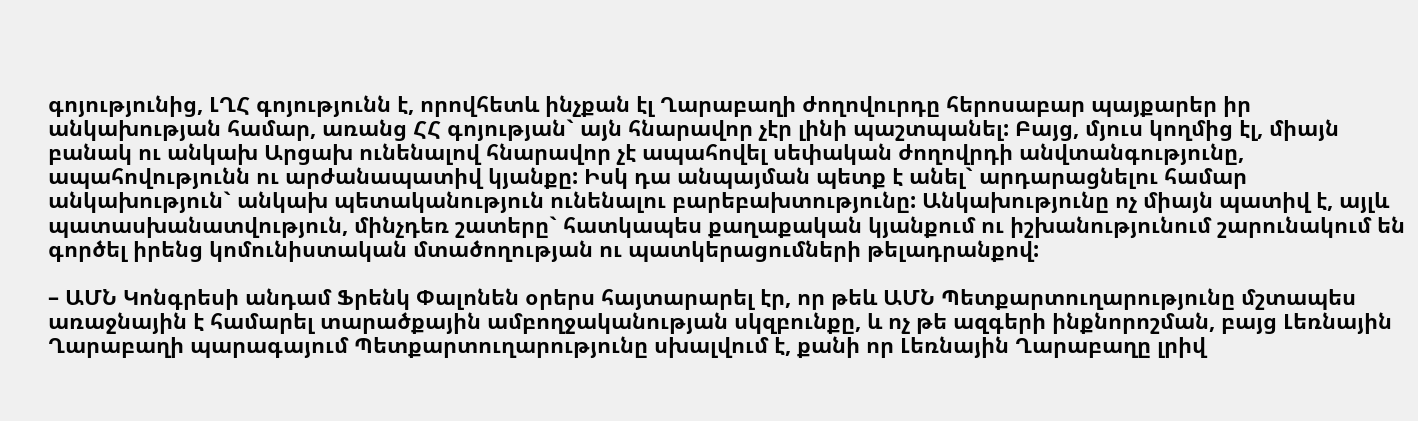գոյությունից, ԼՂՀ գոյությունն է, որովհետև ինչքան էլ Ղարաբաղի ժողովուրդը հերոսաբար պայքարեր իր անկախության համար, առանց ՀՀ գոյության` այն հնարավոր չէր լինի պաշտպանել: Բայց, մյուս կողմից էլ, միայն բանակ ու անկախ Արցախ ունենալով հնարավոր չէ ապահովել սեփական ժողովրդի անվտանգությունը, ապահովությունն ու արժանապատիվ կյանքը: Իսկ դա անպայման պետք է անել` արդարացնելու համար անկախություն` անկախ պետականություն ունենալու բարեբախտությունը: Անկախությունը ոչ միայն պատիվ է, այլև պատասխանատվություն, մինչդեռ շատերը` հատկապես քաղաքական կյանքում ու իշխանությունում շարունակում են գործել իրենց կոմունիստական մտածողության ու պատկերացումների թելադրանքով:

– ԱՄՆ Կոնգրեսի անդամ Ֆրենկ Փալոնեն օրերս հայտարարել էր, որ թեև ԱՄՆ Պետքարտուղարությունը մշտապես առաջնային է համարել տարածքային ամբողջականության սկզբունքը, և ոչ թե ազգերի ինքնորոշման, բայց Լեռնային Ղարաբաղի պարագայում Պետքարտուղարությունը սխալվում է, քանի որ Լեռնային Ղարաբաղը լրիվ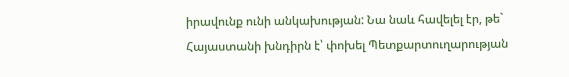իրավունք ունի անկախության: Նա նաև հավելել էր, թե` Հայաստանի խնդիրն է՝ փոխել Պետքարտուղարության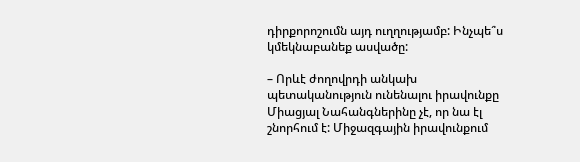դիրքորոշումն այդ ուղղությամբ: Ինչպե՞ս կմեկնաբանեք ասվածը:

– Որևէ ժողովրդի անկախ պետականություն ունենալու իրավունքը Միացյալ Նահանգներինը չէ, որ նա էլ շնորհում է: Միջազգային իրավունքում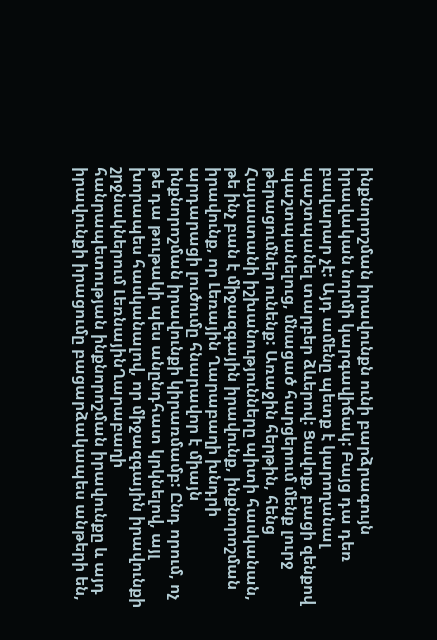ինքնորոշման իրավունքն ունի բարձրագույն իրավական նորմի կարգավիճակ: Բայց դա դեռ բավարար չէ: Այդ ամենը պետք է կարողանալ պաշտպանել տարբեր ձևերով: Ցավոք, բացի զենքով պաշտպանելուց, մնացած հարցերում մենք լուրջ թերացումներ ունենք: Առաջին հերթին, հենց Հայաստանի իշխանությունները պիտի հասկանան, թե ինչ բան է միջազգային իրավունք, ինքնորոշման իրավունք, որ Լեռային Ղարաբաղի խնդրի արդարացի լուծումը հնարավոր է միայն ինքնորոշման իրավունքի կիրառմամբ: Ընդ որում, ոչ թե դա թութակի պես անընդհատ կրկնելով, այլ խորապես հասկանալով, որ միջազգային իրավունքի շրջնակներում ԼեռնայինՂարաբաղի հանրապետության ինքնորոշման իրավունքը և այդ իրավունքի իրացումը բացարձակապես անթերի են,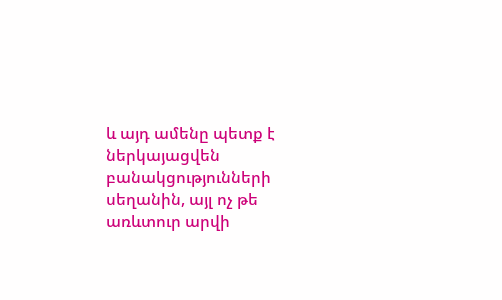և այդ ամենը պետք է ներկայացվեն բանակցությունների սեղանին, այլ ոչ թե առևտուր արվի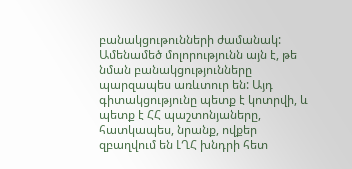բանակցութունների ժամանակ: Ամենամեծ մոլորությունն այն է, թե նման բանակցությունները պարզապես առևտուր են: Այդ գիտակցությունը պետք է կոտրվի, և պետք է ՀՀ պաշտոնյաները, հատկապես, նրանք, ովքեր զբաղվում են ԼՂՀ խնդրի հետ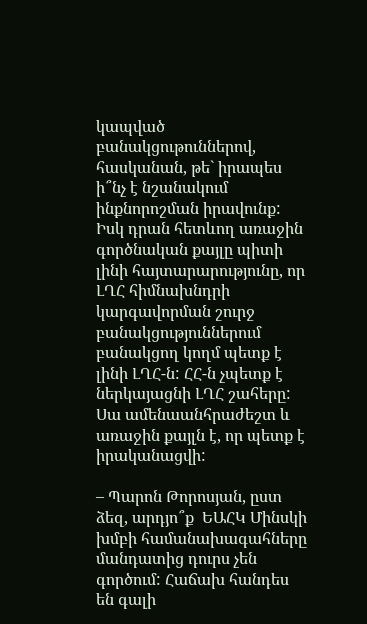կապված բանակցութուններով, հասկանան, թե` իրապես ի՞նչ է նշանակում ինքնորոշման իրավունք: Իսկ դրան հետևող առաջին գործնական քայլը պիտի լինի հայտարարությունը, որ ԼՂՀ հիմնախնդրի կարգավորման շուրջ բանակցություններում բանակցող կողմ պետք է լինի ԼՂՀ-ն: ՀՀ-ն չպետք է ներկայացնի ԼՂՀ շահերը: Սա ամենաանհրաժեշտ և առաջին քայլն է, որ պետք է իրականացվի:

– Պարոն Թորոսյան, ըստ ձեզ, արդյո՞ք  ԵԱՀԿ Մինսկի խմբի համանախագահները մանդատից դուրս չեն գործում: Հաճախ հանդես են գալի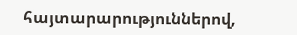հայտարարություններով,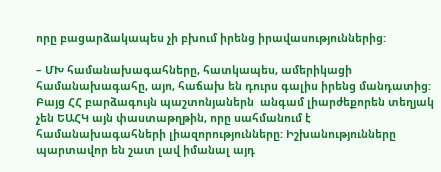որը բացարձակապես չի բխում իրենց իրավասություններից:

– ՄԽ համանախագահները, հատկապես, ամերիկացի համանախագահը, այո, հաճախ են դուրս գալիս իրենց մանդատից: Բայց ՀՀ բարձագույն պաշտոնյաներն  անգամ լիարժեքորեն տեղյակ չեն ԵԱՀԿ այն փաստաթղթին, որը սահմանում է համանախագահների լիազորությունները: Իշխանությունները պարտավոր են շատ լավ իմանալ այդ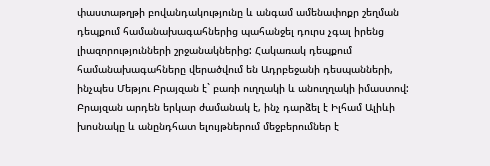փաստաթղթի բովանդակությունը և անգամ ամենափոքր շեղման դեպքում համանախագահներից պահանջել դուրս չգալ իրենց լիազորությունների շրջանակներից: Հակառակ դեպքում համանախագահները վերածվում են Ադրբեջանի դեսպանների, ինչպես Մեթյու Բրայզան է` բառի ուղղակի և անուղղակի իմաստով: Բրայզան արդեն երկար ժամանակ է, ինչ դարձել է Իլհամ Ալիևի խոսնակը և անընդհատ ելույթներում մեջբերումներ է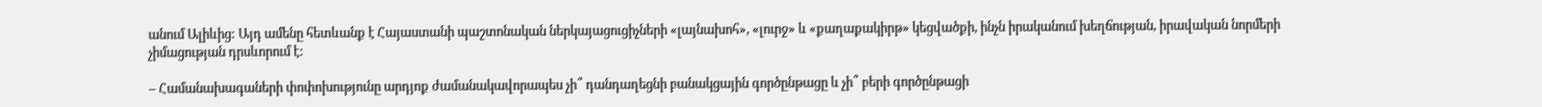անում Ալիևից: Այդ ամենը հետևանք է Հայաստանի պաշտոնական ներկայացուցիչների «լայնախոհ», «լուրջ» և «քաղաքակիրթ» կեցվածքի, ինչն իրականում խեղճության, իրավական նորմերի չիմացության դրսևորում է:

– Համանախագաների փոփոխությունը արդյոք ժամանակավորապես չի՞ դանդաղեցնի բանակցային գործընթացը և չի՞ բերի գործընթացի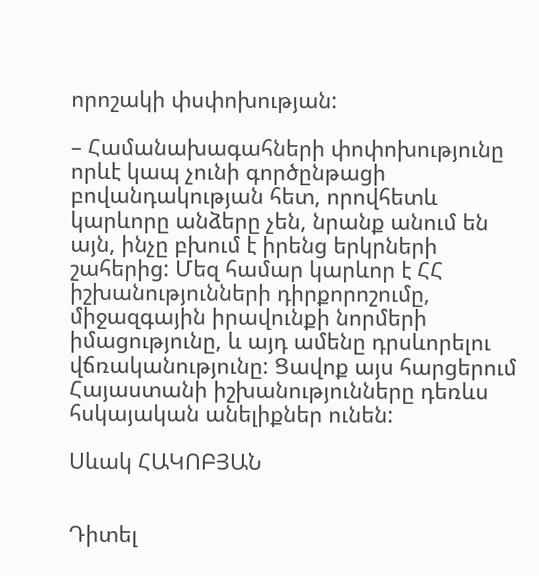որոշակի փսփոխության:

– Համանախագահների փոփոխությունը որևէ կապ չունի գործընթացի բովանդակության հետ, որովհետև կարևորը անձերը չեն, նրանք անում են այն, ինչը բխում է իրենց երկրների շահերից: Մեզ համար կարևոր է ՀՀ իշխանությունների դիրքորոշումը, միջազգային իրավունքի նորմերի իմացությունը, և այդ ամենը դրսևորելու վճռականությունը: Ցավոք այս հարցերում Հայաստանի իշխանությունները դեռևս հսկայական անելիքներ ունեն:

Սևակ ՀԱԿՈԲՅԱՆ


Դիտել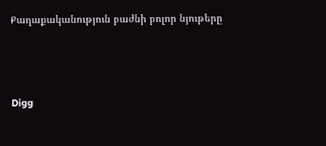Քաղաքականություն բաժնի բոլոր նյութերը



Digg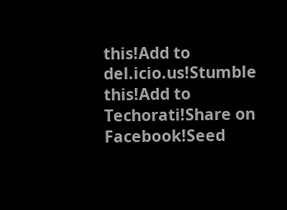this!Add to del.icio.us!Stumble this!Add to Techorati!Share on Facebook!Seed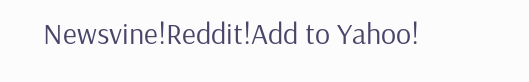Newsvine!Reddit!Add to Yahoo!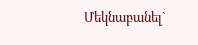Մեկնաբանել`